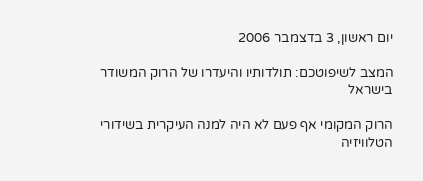יום ראשון, 3 בדצמבר 2006

המצב לשיפוטכם: תולדותיו והיעדרו של הרוק המשודר בישראל

הרוק המקומי אף פעם לא היה למנה העיקרית בשידורי הטלוויזיה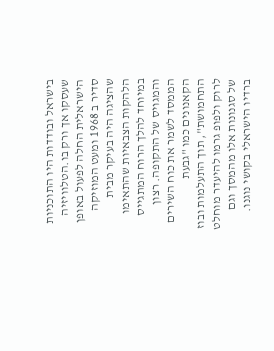בישראל ובודדות היו התוכניות שעסקו אך ורק בו.הטלוויזיה הישראלית החלה לפעול באופן סדיר ב 1968 ומעט המוזיקה שהציגה היה בעיקר מבית הלהקות הצבאיות שהתאימו במיוחד להלך הרוח המתגייס והמגויס של התקופה. רצון הממסד לשמר את כוח השירים הקאנונים כמו "גבעת התחמושת", תוך התעלמות ובוז לרוק ולפופ גרמו להיעדר מוחלט של סגנונות אלו מהמסך וגם ברדיו הישראלי בקושי נוגנו.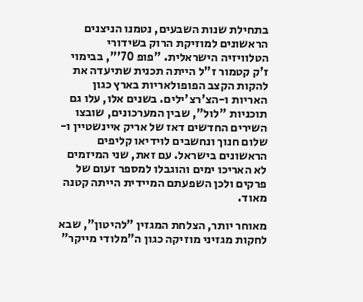בתחילת שנות השבעים, נטמנו הניצנים הראשונים למוזיקת הרוק בשידורי הטלוויזיה הישראלית. "פופ 70'", בבימוי ז'ק קטמור ז"ל הייתה תכנית שתיעדה את להקות הקצב הפופולאריות בארץ כגון האריות ו-הצ'רצ'ילים. בשנים אלו, עלו גם תוכניות "לול", שבין המערכונים, שובצו השירים החדשים דאז של אריק איינשטיין ו-שלום חנוך ונחשבים לוידיאו קליפים הראשונים בישראל. עם זאת, שני המיזמים לא האריכו ימים והוגבלו למספר זעום של פרקים ולכן השפעתם המיידית הייתה קטנה מאוד.

מאוחר יותר, הצלחת המגזין "להיטון", שבא לחקות מגזיני מוזיקה כגון ה"מלודי מייקר"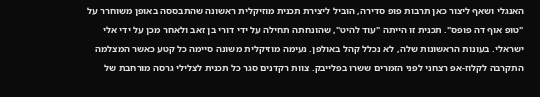האנגלי ושאף ליצור כאן תרבות פופ סדירה, הוביל ליצירת תכנית מוזיקלית ראשונה שהתבססה באופן משוחרר על "טופ אוף דה פופס". תכנית זו הייתה "עוד להיט", שהונחתה תחילה על ידי דורי בן זאב ולאחר מכן על ידי אלי ישראלי. בעונות הראשונות שלה, לא נכלל קהל באולפן. נעימה מוזיקלית משונה סיימה כל קטע כאשר המצלמה התקרבה לקלוז-אפ רצחני לפני הזמרים ששרו בפלייבק. צוות רקדנים סגר כל תכנית לצלילי גרסה מורחבת של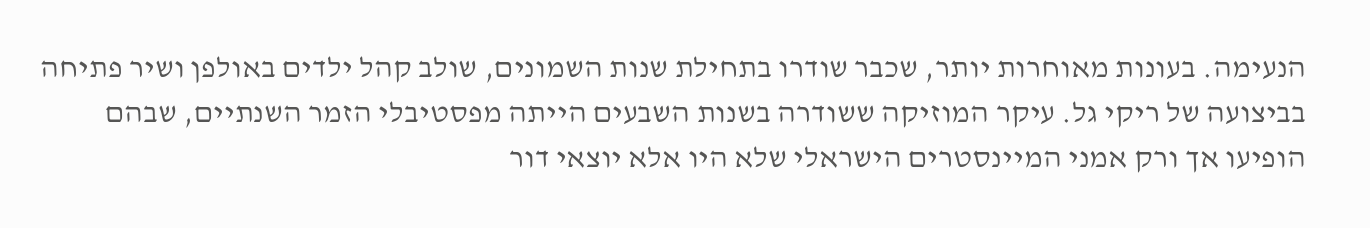הנעימה. בעונות מאוחרות יותר, שכבר שודרו בתחילת שנות השמונים, שולב קהל ילדים באולפן ושיר פתיחה בביצועה של ריקי גל. עיקר המוזיקה ששודרה בשנות השבעים הייתה מפסטיבלי הזמר השנתיים, שבהם הופיעו אך ורק אמני המיינסטרים הישראלי שלא היו אלא יוצאי דור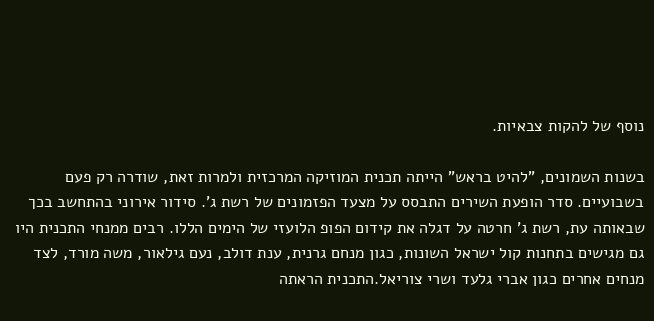נוסף של להקות צבאיות.

בשנות השמונים, "להיט בראש" הייתה תכנית המוזיקה המרכזית ולמרות זאת, שודרה רק פעם בשבועיים. סדר הופעת השירים התבסס על מצעד הפזמונים של רשת ג'. סידור אירוני בהתחשב בכך שבאותה עת, רשת ג' חרטה על דגלה את קידום הפופ הלועזי של הימים הללו. רבים ממנחי התכנית היו גם מגישים בתחנות קול ישראל השונות, כגון מנחם גרנית, ענת דולב, נעם גילאור, משה מורד, לצד מנחים אחרים כגון אברי גלעד ושרי צוריאל.התכנית הראתה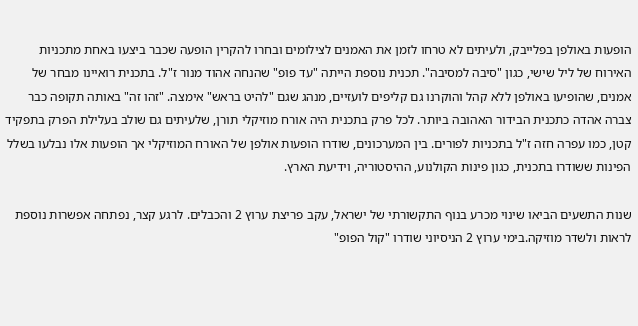הופעות באולפן בפלייבק, ולעיתים לא טרחו לזמן את האמנים לצילומים ובחרו להקרין הופעה שכבר ביצעו באחת מתכניות האירוח של ליל שישי, כגון "סיבה למסיבה". תכנית נוספת הייתה "עד פופ" שהנחה אהוד מנור ז"ל. בתכנית רואיינו מבחר של אמנים, שהופיעו באולפן ללא קהל והוקרנו גם קליפים לועזיים, מנהג שגם "להיט בראש" אימצה. "זהו זה" באותה תקופה כבר צברה אהדה כתכנית הבידור האהובה ביותר. לכל פרק בתכנית היה אורח מוזיקלי תורן, שלעיתים גם שולב בעלילת הפרק בתפקיד קטן, כמו עפרה חזה ז"ל בתכניות לפורים. בין המערכונים, שודרו הופעות אולפן של האורח המוזיקלי אך הופעות אלו נבלעו בשלל הפינות ששודרו בתכנית, כגון פינות הקולנוע, ההיסטוריה, וידיעת הארץ.

שנות התשעים הביאו שינוי מכרע בנוף התקשורתי של ישראל, עקב פריצת ערוץ 2 והכבלים. לרגע קצר, נפתחה אפשרות נוספת לראות ולשדר מוזיקה.בימי ערוץ 2 הניסיוני שודרו "קול הפופ"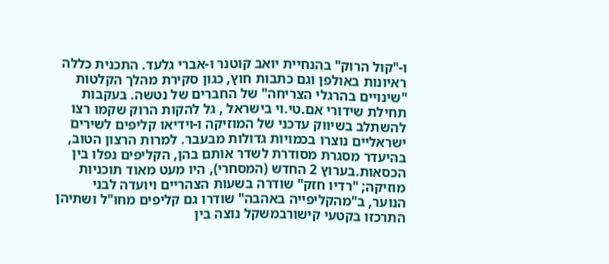ו-"קול הרוק" בהנחיית יואב קוטנר ו-אברי גלעד. התכנית כללה ראיונות באולפן וגם כתבות חוץ, כגון סקירת מהלך הקלטות "שינויים בהרגלי הצריחה" של החברים של נטשה. בעקבות תחילת שידורי אם.טי.וי בישראל , גל להקות הרוק שקמו רצו להשתלב בשיווק עדכני של המוזיקה ו-וידיאו קליפים לשירים ישראליים נוצרו בכמויות גדולות מבעבר. למרות הרצון הטוב, בהיעדר מסגרת מסודרת לשדר אותם בהן, הקליפים נפלו בין הכסאות.בערוץ 2 החדש (המסחרי), היו מעט מאוד תוכניות מוזיקה; "רדיו חזק" שודרה בשעות הצהריים ויועדה לבני הנוער, ב"מהקליפייה באהבה" שודרו גם קליפים מחו"ל ושתיהן התרכזו בקטעי קישורבמשקל נוצה בין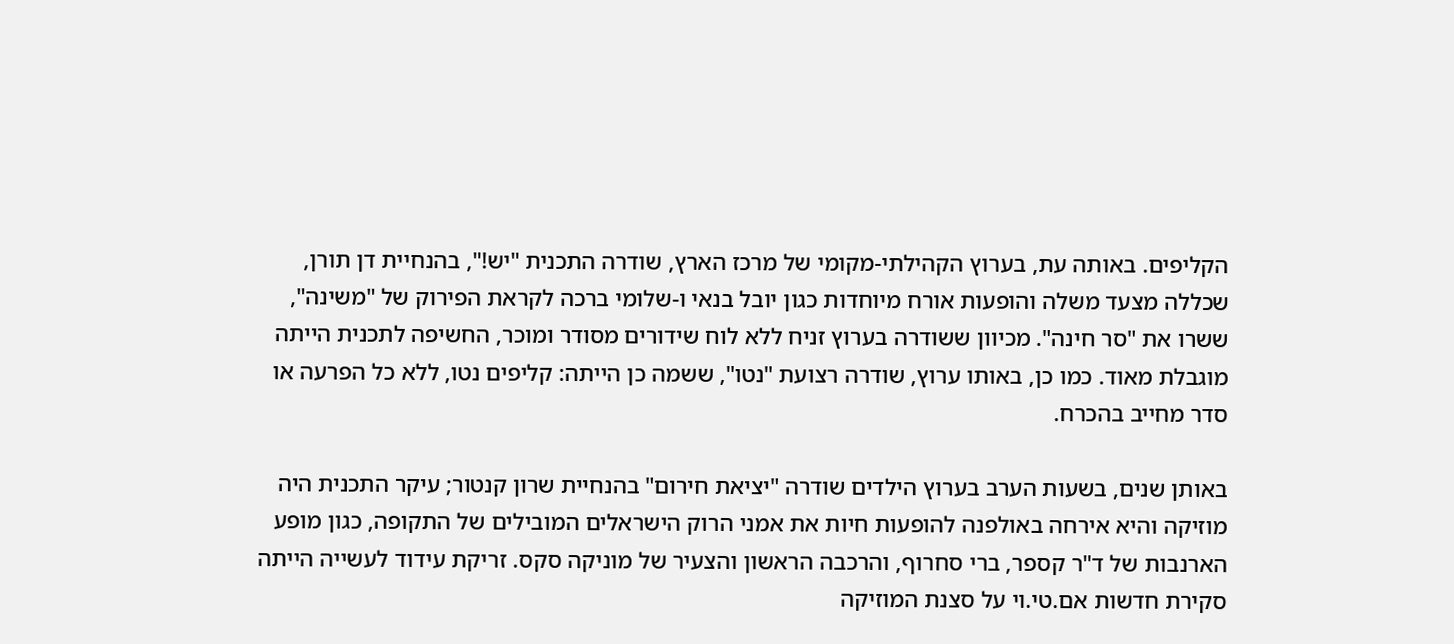הקליפים. באותה עת, בערוץ הקהילתי-מקומי של מרכז הארץ, שודרה התכנית "יש!", בהנחיית דן תורן, שכללה מצעד משלה והופעות אורח מיוחדות כגון יובל בנאי ו-שלומי ברכה לקראת הפירוק של "משינה", ששרו את "סר חינה". מכיוון ששודרה בערוץ זניח ללא לוח שידורים מסודר ומוכר, החשיפה לתכנית הייתה מוגבלת מאוד. כמו כן, באותו ערוץ, שודרה רצועת "נטו", ששמה כן הייתה: קליפים נטו, ללא כל הפרעה או סדר מחייב בהכרח.

באותן שנים, בשעות הערב בערוץ הילדים שודרה "יציאת חירום" בהנחיית שרון קנטור; עיקר התכנית היה מוזיקה והיא אירחה באולפנה להופעות חיות את אמני הרוק הישראלים המובילים של התקופה, כגון מופע הארנבות של ד"ר קספר, ברי סחרוף, והרכבה הראשון והצעיר של מוניקה סקס. זריקת עידוד לעשייה הייתה סקירת חדשות אם.טי.וי על סצנת המוזיקה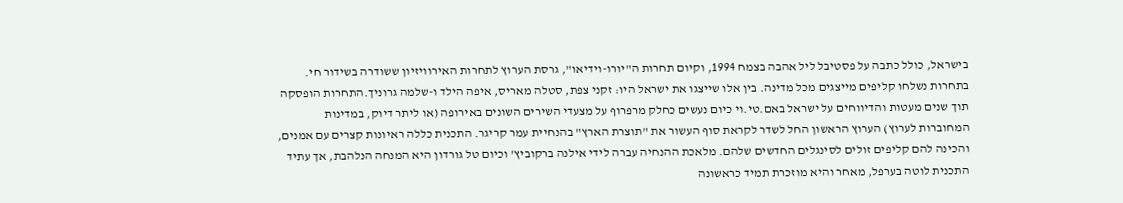בישראל, כולל כתבה על פסטיבל ליל אהבה בצמח 1994, וקיום תחרות ה"יורו-וידיאו", גרסת הערוץ לתחרות האירוויזיון ששודרה בשידור חי. בתחרות נשלחו קליפים מייצגים מכל מדינה. בין אלו שייצגו את ישראל היו: זקני צפת, סטלה מאריס, איפה הילד ו-שלמה גרוניך.התחרות הופסקה תוך שנים מעטות והדיווחים על ישראל באם.טי.וי כיום נעשים כחלק מרפרוף על מצעדי השירים השונים באירופה (או ליתר דיוק, במדינות המחוברות לערוץ) הערוץ הראשון החל לשדר לקראת סוף העשור את "תוצרת הארץ" בהנחיית עמר קריגר. התכנית כללה ראיונות קצרים עם אמנים, והכינה להם קליפים זולים לסינגלים החדשים שלהם. מלאכת ההנחיה עברה לידי אילנה ברקוביץ' וכיום טל גורדון היא המנחה הנלהבת, אך עתיד התכנית לוטה בערפל, מאחר והיא מוזכרת תמיד כראשונה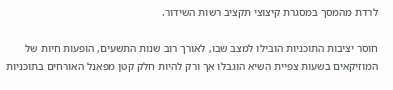לרדת מהמסך במסגרת קיצוצי תקציב רשות השידור.

חוסר יציבות התוכניות הובילו למצב שבו, לאורך רוב שנות התשעים, הופעות חיות של המוזיקאים בשעות צפיית השיא הוגבלו אך ורק להיות חלק קטן מפאנל האורחים בתוכניות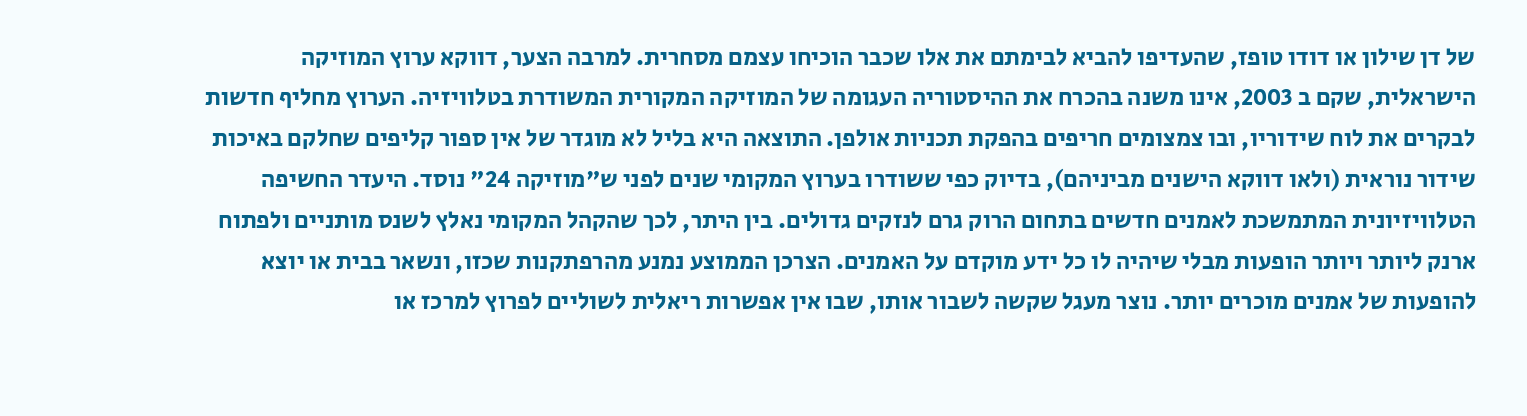של דן שילון או דודו טופז, שהעדיפו להביא לבימתם את אלו שכבר הוכיחו עצמם מסחרית. למרבה הצער, דווקא ערוץ המוזיקה הישראלית, שקם ב 2003, אינו משנה בהכרח את ההיסטוריה העגומה של המוזיקה המקורית המשודרת בטלוויזיה. הערוץ מחליף חדשות לבקרים את לוח שידוריו, ובו צמצומים חריפים בהפקת תכניות אולפן. התוצאה היא בליל לא מוגדר של אין ספור קליפים שחלקם באיכות שידור נוראית (ולאו דווקא הישנים מביניהם), בדיוק כפי ששודרו בערוץ המקומי שנים לפני ש"מוזיקה 24" נוסד. היעדר החשיפה הטלוויזיונית המתמשכת לאמנים חדשים בתחום הרוק גרם לנזקים גדולים. בין היתר, לכך שהקהל המקומי נאלץ לשנס מותניים ולפתוח ארנק ליותר ויותר הופעות מבלי שיהיה לו כל ידע מוקדם על האמנים. הצרכן הממוצע נמנע מהרפתקנות שכזו, ונשאר בבית או יוצא להופעות של אמנים מוכרים יותר. נוצר מעגל שקשה לשבור אותו, שבו אין אפשרות ריאלית לשוליים לפרוץ למרכז או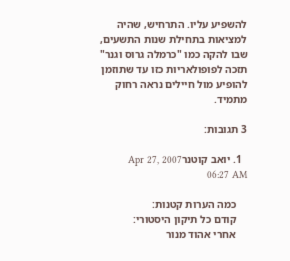להשפיע עליו. התרחיש, שהיה למציאות בתחילת שנות התשעים, שבו להקה כמו "כרמלה גרוס וגנר" תזכה לפופולאריות כזו עד שתוזמן להופיע מול חיילים נראה רחוק מתמיד.

3 תגובות:

  1. יואב קוטנרApr 27, 2007 06:27 AM

    כמה הערות קטנות:
    קודם כל תיקון היסטורי:
    אחרי אהוד מנור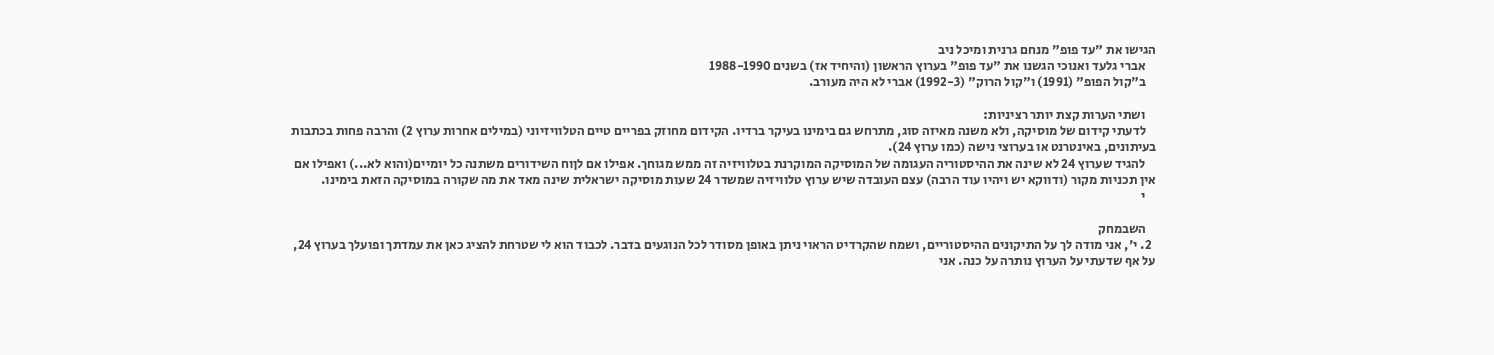הגישו את "עד פופ" מנחם גרנית ומיכל ניב
    אברי גלעד ואנוכי הגשנו את "עד פופ" בערוץ הראשון (והיחיד אז) בשנים 1988-1990
    ב"קול הפופ" (1991) ו"קול הרוק" (1992-3) אברי לא היה מעורב.

    ושתי הערות קצת יותר רציניות:
    לדעתי קידום של מוסיקה, ולא משנה מאיזה סוג, מתרחש גם בימינו בעיקר ברדיו. הקידום מחוזק בפריים טיים הטלוויזיוני (במילים אחרות ערוץ 2) והרבה פחות בכתבות בעיתונים, באינטרנט או בערוצי נישה (כמו ערוץ 24).
    להגיד שערוץ 24 לא שינה את ההיסטוריה העגומה של המוסיקה המוקרנת בטלוויזיה זה ממש מגוחך. אפילו אם לןוח השידורים משתנה כל יומיים(והוא לא...) ואפילו אם אין תכניות מקור (ודווקא יש ויהיו עוד הרבה) עצם העובדה שיש ערוץ טלוויזיה שמשדר 24 שעות מוסיקה ישראלית שינה מאד את מה שקורה במוסיקה הזאת בימינו.
    י

    השבמחק
  2. י', אני מודה לך על התיקונים ההיסטוריים, ושמח שהקרדיט הראוי ניתן באופן מסודר לכל הנוגעים בדבר. לכבוד הוא לי שטרחת להציג כאן את עמדתך ופועלך בערוץ 24, על אף שדעתי על הערוץ נותרה על כנה. אני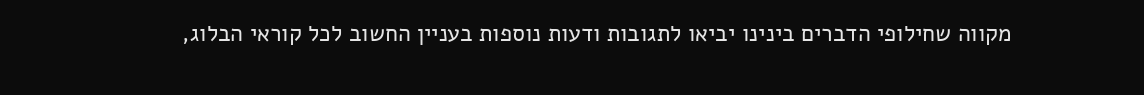מקווה שחילופי הדברים בינינו יביאו לתגובות ודעות נוספות בעניין החשוב לכל קוראי הבלוג,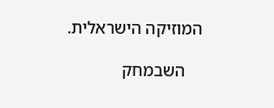המוזיקה הישראלית.

    השבמחק